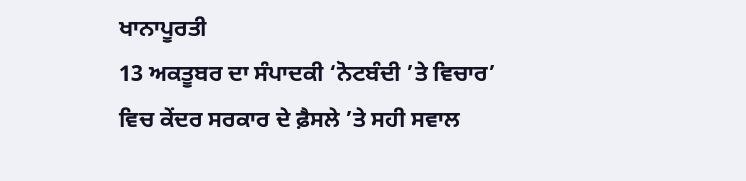ਖਾਨਾਪੂਰਤੀ
13 ਅਕਤੂਬਰ ਦਾ ਸੰਪਾਦਕੀ ‘ਨੋਟਬੰਦੀ ’ਤੇ ਵਿਚਾਰ’ ਵਿਚ ਕੇਂਦਰ ਸਰਕਾਰ ਦੇ ਫ਼ੈਸਲੇ ’ਤੇ ਸਹੀ ਸਵਾਲ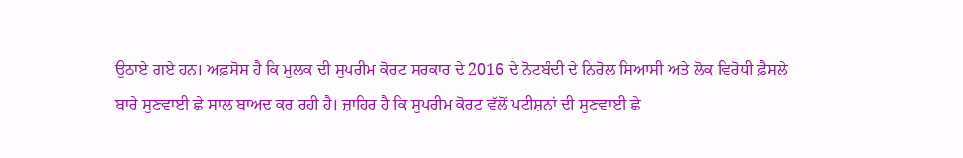ਉਠਾਏ ਗਏ ਹਨ। ਅਫ਼ਸੋਸ ਹੈ ਕਿ ਮੁਲਕ ਦੀ ਸੁਪਰੀਮ ਕੋਰਟ ਸਰਕਾਰ ਦੇ 2016 ਦੇ ਨੋਟਬੰਦੀ ਦੇ ਨਿਰੋਲ ਸਿਆਸੀ ਅਤੇ ਲੋਕ ਵਿਰੋਧੀ ਫ਼ੈਸਲੇ ਬਾਰੇ ਸੁਣਵਾਈ ਛੇ ਸਾਲ ਬਾਅਦ ਕਰ ਰਹੀ ਹੈ। ਜ਼ਾਹਿਰ ਹੈ ਕਿ ਸੁਪਰੀਮ ਕੋਰਟ ਵੱਲੋਂ ਪਟੀਸ਼ਨਾਂ ਦੀ ਸੁਣਵਾਈ ਛੇ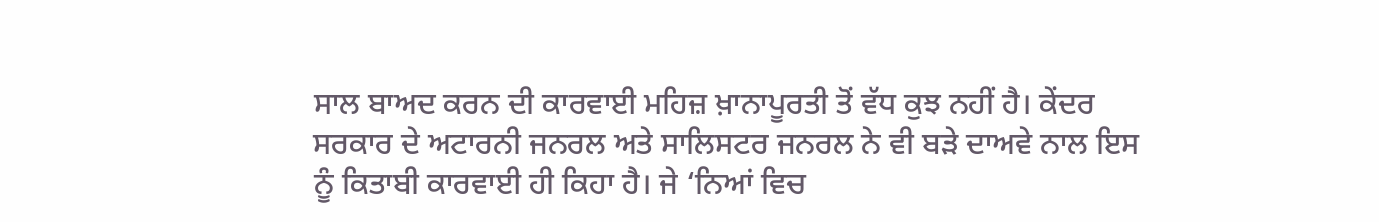ਸਾਲ ਬਾਅਦ ਕਰਨ ਦੀ ਕਾਰਵਾਈ ਮਹਿਜ਼ ਖ਼ਾਨਾਪੂਰਤੀ ਤੋਂ ਵੱਧ ਕੁਝ ਨਹੀਂ ਹੈ। ਕੇਂਦਰ ਸਰਕਾਰ ਦੇ ਅਟਾਰਨੀ ਜਨਰਲ ਅਤੇ ਸਾਲਿਸਟਰ ਜਨਰਲ ਨੇ ਵੀ ਬੜੇ ਦਾਅਵੇ ਨਾਲ ਇਸ ਨੂੰ ਕਿਤਾਬੀ ਕਾਰਵਾਈ ਹੀ ਕਿਹਾ ਹੈ। ਜੇ ‘ਨਿਆਂ ਵਿਚ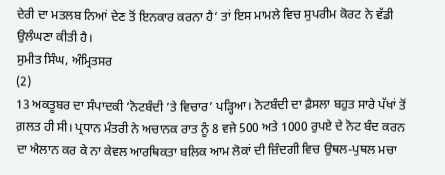ਦੇਰੀ ਦਾ ਮਤਲਬ ਨਿਆਂ ਦੇਣ ਤੋਂ ਇਨਕਾਰ ਕਰਨਾ ਹੈ’ ਤਾਂ ਇਸ ਮਾਮਲੇ ਵਿਚ ਸੁਪਰੀਮ ਕੋਰਟ ਨੇ ਵੱਡੀ ਉਲੰਘਣਾ ਕੀਤੀ ਹੈ।
ਸੁਮੀਤ ਸਿੰਘ, ਅੰਮ੍ਰਿਤਸਰ
(2)
13 ਅਕਤੂਬਰ ਦਾ ਸੰਪਾਦਕੀ ‘ਨੋਟਬੰਦੀ ’ਤੇ ਵਿਚਾਰ’ ਪੜ੍ਹਿਆ। ਨੋਟਬੰਦੀ ਦਾ ਫ਼ੈਸਲਾ ਬਹੁਤ ਸਾਰੇ ਪੱਖਾਂ ਤੋਂ ਗ਼ਲਤ ਹੀ ਸੀ। ਪ੍ਰਧਾਨ ਮੰਤਰੀ ਨੇ ਅਚਾਨਕ ਰਾਤ ਨੂੰ 8 ਵਜੇ 500 ਅਤੇ 1000 ਰੁਪਏ ਦੇ ਨੋਟ ਬੰਦ ਕਰਨ ਦਾ ਐਲਾਨ ਕਰ ਕੇ ਨਾ ਕੇਵਲ ਆਰਥਿਕਤਾ ਬਲਿਕ ਆਮ ਲੋਕਾਂ ਦੀ ਜ਼ਿੰਦਗੀ ਵਿਚ ਉਥਲ-ਪੁਥਲ ਮਚਾ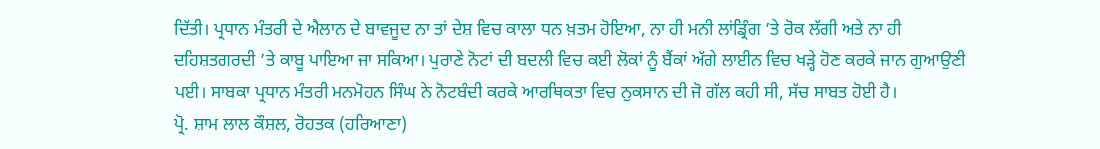ਦਿੱਤੀ। ਪ੍ਰਧਾਨ ਮੰਤਰੀ ਦੇ ਐਲਾਨ ਦੇ ਬਾਵਜੂਦ ਨਾ ਤਾਂ ਦੇਸ਼ ਵਿਚ ਕਾਲਾ ਧਨ ਖ਼ਤਮ ਹੋਇਆ, ਨਾ ਹੀ ਮਨੀ ਲਾਂਡ੍ਰਿੰਗ ’ਤੇ ਰੋਕ ਲੱਗੀ ਅਤੇ ਨਾ ਹੀ ਦਹਿਸ਼ਤਗਰਦੀ ’ਤੇ ਕਾਬੂ ਪਾਇਆ ਜਾ ਸਕਿਆ। ਪੁਰਾਣੇ ਨੋਟਾਂ ਦੀ ਬਦਲੀ ਵਿਚ ਕਈ ਲੋਕਾਂ ਨੂੰ ਬੈਂਕਾਂ ਅੱਗੇ ਲਾਈਨ ਵਿਚ ਖੜ੍ਹੇ ਹੋਣ ਕਰਕੇ ਜਾਨ ਗੁਆਉਣੀ ਪਈ। ਸਾਬਕਾ ਪ੍ਰਧਾਨ ਮੰਤਰੀ ਮਨਮੋਹਨ ਸਿੰਘ ਨੇ ਨੋਟਬੰਦੀ ਕਰਕੇ ਆਰਥਿਕਤਾ ਵਿਚ ਨੁਕਸਾਨ ਦੀ ਜੋ ਗੱਲ ਕਹੀ ਸੀ, ਸੱਚ ਸਾਬਤ ਹੋਈ ਹੈ।
ਪ੍ਰੋ. ਸ਼ਾਮ ਲਾਲ ਕੌਸ਼ਲ, ਰੋਹਤਕ (ਹਰਿਆਣਾ)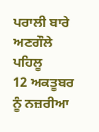ਪਰਾਲੀ ਬਾਰੇ ਅਣਗੌਲੇ ਪਹਿਲੂ
12 ਅਕਤੂਬਰ ਨੂੰ ਨਜ਼ਰੀਆ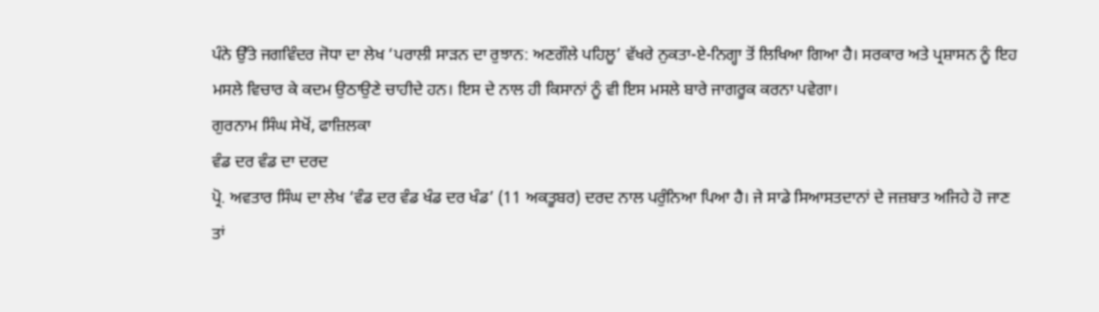ਪੰਨੇ ਉੱਤੇ ਜਗਵਿੰਦਰ ਜੋਧਾ ਦਾ ਲੇਖ ‘ਪਰਾਲੀ ਸਾੜਨ ਦਾ ਰੁਝਾਨ: ਅਣਗੌਲੇ ਪਹਿਲੂ’ ਵੱਖਰੇ ਨੁਕਤਾ-ਏ-ਨਿਗ੍ਹਾ ਤੋਂ ਲਿਖਿਆ ਗਿਆ ਹੈ। ਸਰਕਾਰ ਅਤੇ ਪ੍ਰਸ਼ਾਸਨ ਨੂੰ ਇਹ ਮਸਲੇ ਵਿਚਾਰ ਕੇ ਕਦਮ ਉਠਾਉਣੇ ਚਾਹੀਦੇ ਹਨ। ਇਸ ਦੇ ਨਾਲ ਹੀ ਕਿਸਾਨਾਂ ਨੂੰ ਵੀ ਇਸ ਮਸਲੇ ਬਾਰੇ ਜਾਗਰੂਕ ਕਰਨਾ ਪਵੇਗਾ।
ਗੁਰਨਾਮ ਸਿੰਘ ਸੇਖੋਂ, ਫਾਜ਼ਿਲਕਾ
ਵੰਡ ਦਰ ਵੰਡ ਦਾ ਦਰਦ
ਪ੍ਰੋ. ਅਵਤਾਰ ਸਿੰਘ ਦਾ ਲੇਖ ‘ਵੰਡ ਦਰ ਵੰਡ ਖੰਡ ਦਰ ਖੰਡ’ (11 ਅਕਤੂਬਰ) ਦਰਦ ਨਾਲ ਪਰੁੰਨਿਆ ਪਿਆ ਹੈ। ਜੇ ਸਾਡੇ ਸਿਆਸਤਦਾਨਾਂ ਦੇ ਜਜ਼ਬਾਤ ਅਜਿਹੇ ਹੋ ਜਾਣ ਤਾਂ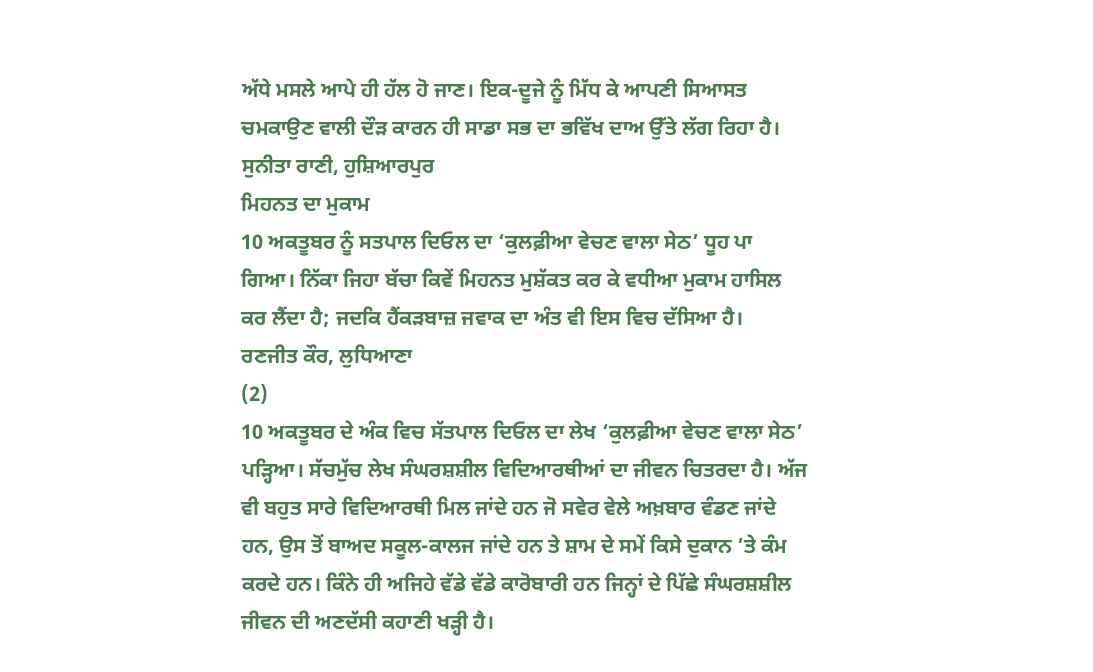ਅੱਧੇ ਮਸਲੇ ਆਪੇ ਹੀ ਹੱਲ ਹੋ ਜਾਣ। ਇਕ-ਦੂਜੇ ਨੂੰ ਮਿੱਧ ਕੇ ਆਪਣੀ ਸਿਆਸਤ ਚਮਕਾਉਣ ਵਾਲੀ ਦੌੜ ਕਾਰਨ ਹੀ ਸਾਡਾ ਸਭ ਦਾ ਭਵਿੱਖ ਦਾਅ ਉੱਤੇ ਲੱਗ ਰਿਹਾ ਹੈ।
ਸੁਨੀਤਾ ਰਾਣੀ, ਹੁਸ਼ਿਆਰਪੁਰ
ਮਿਹਨਤ ਦਾ ਮੁਕਾਮ
10 ਅਕਤੂਬਰ ਨੂੰ ਸਤਪਾਲ ਦਿਓਲ ਦਾ ‘ਕੁਲਫ਼ੀਆ ਵੇਚਣ ਵਾਲਾ ਸੇਠ’ ਧੂਹ ਪਾ ਗਿਆ। ਨਿੱਕਾ ਜਿਹਾ ਬੱਚਾ ਕਿਵੇਂ ਮਿਹਨਤ ਮੁਸ਼ੱਕਤ ਕਰ ਕੇ ਵਧੀਆ ਮੁਕਾਮ ਹਾਸਿਲ ਕਰ ਲੈਂਦਾ ਹੈ; ਜਦਕਿ ਹੈਂਕੜਬਾਜ਼ ਜਵਾਕ ਦਾ ਅੰਤ ਵੀ ਇਸ ਵਿਚ ਦੱਸਿਆ ਹੈ।
ਰਣਜੀਤ ਕੌਰ, ਲੁਧਿਆਣਾ
(2)
10 ਅਕਤੂਬਰ ਦੇ ਅੰਕ ਵਿਚ ਸੱਤਪਾਲ ਦਿਓਲ ਦਾ ਲੇਖ ‘ਕੁਲਫ਼ੀਆ ਵੇਚਣ ਵਾਲਾ ਸੇਠ’ ਪੜ੍ਹਿਆ। ਸੱਚਮੁੱਚ ਲੇਖ ਸੰਘਰਸ਼ਸ਼ੀਲ ਵਿਦਿਆਰਥੀਆਂ ਦਾ ਜੀਵਨ ਚਿਤਰਦਾ ਹੈ। ਅੱਜ ਵੀ ਬਹੁਤ ਸਾਰੇ ਵਿਦਿਆਰਥੀ ਮਿਲ ਜਾਂਦੇ ਹਨ ਜੋ ਸਵੇਰ ਵੇਲੇ ਅਖ਼ਬਾਰ ਵੰਡਣ ਜਾਂਦੇ ਹਨ, ਉਸ ਤੋਂ ਬਾਅਦ ਸਕੂਲ-ਕਾਲਜ ਜਾਂਦੇ ਹਨ ਤੇ ਸ਼ਾਮ ਦੇ ਸਮੇਂ ਕਿਸੇ ਦੁਕਾਨ ’ਤੇ ਕੰਮ ਕਰਦੇ ਹਨ। ਕਿੰਨੇ ਹੀ ਅਜਿਹੇ ਵੱਡੇ ਵੱਡੇ ਕਾਰੋਬਾਰੀ ਹਨ ਜਿਨ੍ਹਾਂ ਦੇ ਪਿੱਛੇ ਸੰਘਰਸ਼ਸ਼ੀਲ ਜੀਵਨ ਦੀ ਅਣਦੱਸੀ ਕਹਾਣੀ ਖੜ੍ਹੀ ਹੈ।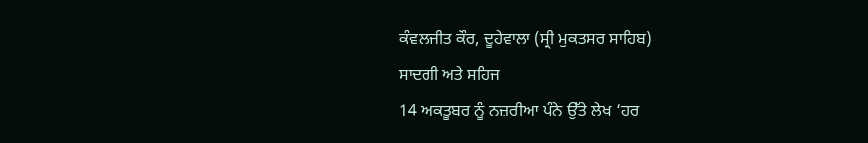ਕੰਵਲਜੀਤ ਕੌਰ, ਦੂਹੇਵਾਲਾ (ਸ੍ਰੀ ਮੁਕਤਸਰ ਸਾਹਿਬ)
ਸਾਦਗੀ ਅਤੇ ਸਹਿਜ
14 ਅਕਤੂਬਰ ਨੂੰ ਨਜ਼ਰੀਆ ਪੰਨੇ ਉੱਤੇ ਲੇਖ ‘ਹਰ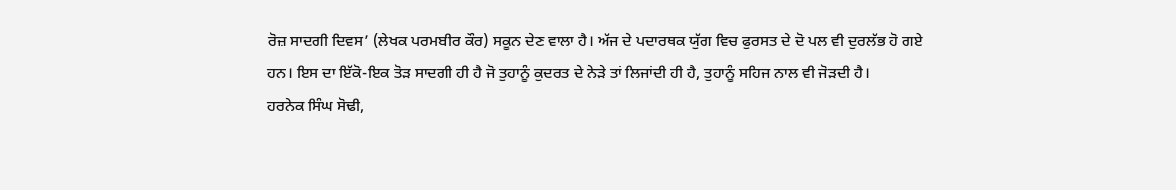ਰੋਜ਼ ਸਾਦਗੀ ਦਿਵਸ’ (ਲੇਖਕ ਪਰਮਬੀਰ ਕੌਰ) ਸਕੂਨ ਦੇਣ ਵਾਲਾ ਹੈ। ਅੱਜ ਦੇ ਪਦਾਰਥਕ ਯੁੱਗ ਵਿਚ ਫੁਰਸਤ ਦੇ ਦੋ ਪਲ ਵੀ ਦੁਰਲੱਭ ਹੋ ਗਏ ਹਨ। ਇਸ ਦਾ ਇੱਕੋ-ਇਕ ਤੋੜ ਸਾਦਗੀ ਹੀ ਹੈ ਜੋ ਤੁਹਾਨੂੰ ਕੁਦਰਤ ਦੇ ਨੇੜੇ ਤਾਂ ਲਿਜਾਂਦੀ ਹੀ ਹੈ, ਤੁਹਾਨੂੰ ਸਹਿਜ ਨਾਲ ਵੀ ਜੋੜਦੀ ਹੈ।
ਹਰਨੇਕ ਸਿੰਘ ਸੋਢੀ,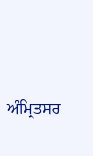ਅੰਮ੍ਰਿਤਸਰ